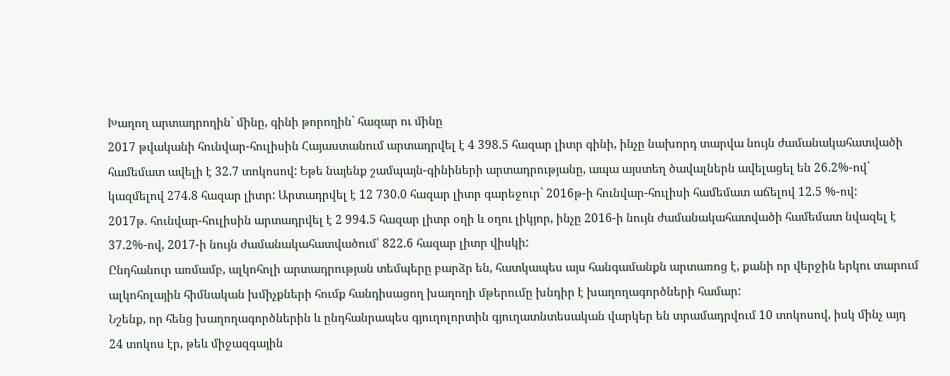Խաղող արտադրողին` մինը, գինի թորողին` հազար ու մինը
2017 թվականի հունվար-հուլիսին Հայաստանում արտադրվել է 4 398.5 հազար լիտր գինի, ինչը նախորդ տարվա նույն ժամանակահատվածի համեմատ ավելի է 32.7 տոկոսով: Եթե նայենք շամպայն-գինիների արտադրությանը, ապա այստեղ ծավալներն ավելացել են 26.2%-ով` կազմելով 274.8 հազար լիտր: Արտադրվել է 12 730.0 հազար լիտր գարեջուր` 2016թ-ի հունվար-հուլիսի համեմատ աճելով 12.5 %-ով:
2017թ. հունվար-հուլիսին արտադրվել է 2 994.5 հազար լիտր օղի և օղու լիկյոր, ինչը 2016-ի նույն ժամանակահատվածի համեմատ նվազել է 37.2%-ով, 2017-ի նույն ժամանակահատվածում՝ 822.6 հազար լիտր վիսկի:
Ընդհանուր առմամբ, ալկոհոլի արտադրության տեմպերը բարձր են, հատկապես այս հանգամանքն արտառոց է, քանի որ վերջին երկու տարում ալկոհոլային հիմնական խմիչքների հումք հանդիսացող խաղողի մթերումը խնդիր է խաղողագործների համար:
Նշենք, որ հենց խաղողագործներին և ընդհանրապես գյուղոլորտին գյուղատնտեսական վարկեր են տրամադրվում 10 տոկոսով, իսկ մինչ այդ 24 տոկոս էր, թեև միջազգային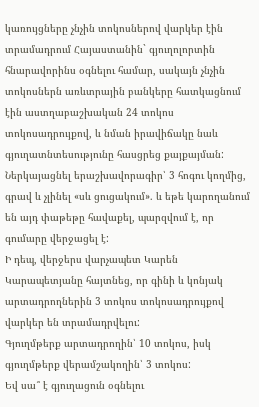կառույցները չնչին տոկոսներով վարկեր էին տրամադրում Հայաստանին` գյուղոլորտին հնարավորինս օգնելու համար, սակայն չնչին տոկոսներն առևտրային բանկերը հատկացնում էին աստղաբաշխական 24 տոկոս տոկոսադրույքով, և նման իրավիճակը նաև գյուղատնտեսությունը հասցրեց քայքայման:
Ներկայացնել երաշխավորագիր՝ 3 հոգու կողմից, գրավ և չլինել «սև ցուցակում». և եթե կարողանում են այդ փաթեթը հավաքել, պարզվում է, որ գումարը վերջացել է:
Ի դեպ, վերջերս վարչապետ Կարեն Կարապետյանը հայտնեց, որ գինի և կոնյակ արտադրողներին 3 տոկոս տոկոսադրույքով վարկեր են տրամադրվելու:
Գյուղմթերք արտադրողին՝ 10 տոկոս, իսկ գյուղմթերք վերամշակողին՝ 3 տոկոս:
Եվ սա՞ է գյուղացուն օգնելու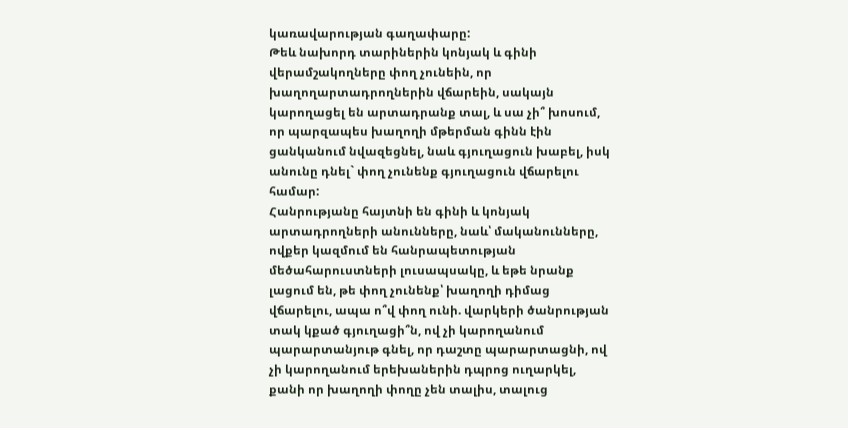կառավարության գաղափարը:
Թեև նախորդ տարիներին կոնյակ և գինի վերամշակողները փող չունեին, որ խաղողարտադրողներին վճարեին, սակայն կարողացել են արտադրանք տալ, և սա չի՞ խոսում, որ պարզապես խաղողի մթերման գինն էին ցանկանում նվազեցնել, նաև գյուղացուն խաբել, իսկ անունը դնել` փող չունենք գյուղացուն վճարելու համար:
Հանրությանը հայտնի են գինի և կոնյակ արտադրողների անունները, նաև՝ մականունները, ովքեր կազմում են հանրապետության մեծահարուստների լուսապսակը, և եթե նրանք լացում են, թե փող չունենք՝ խաղողի դիմաց վճարելու, ապա ո՞վ փող ունի. վարկերի ծանրության տակ կքած գյուղացի՞ն, ով չի կարողանում պարարտանյութ գնել, որ դաշտը պարարտացնի, ով չի կարողանում երեխաներին դպրոց ուղարկել, քանի որ խաղողի փողը չեն տալիս, տալուց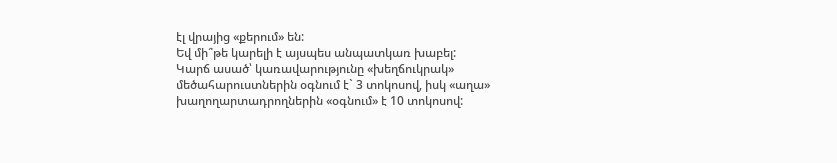էլ վրայից «քերում» են:
Եվ մի՞թե կարելի է այսպես անպատկառ խաբել:
Կարճ ասած՝ կառավարությունը «խեղճուկրակ» մեծահարուստներին օգնում է` 3 տոկոսով, իսկ «աղա» խաղողարտադրողներին «օգնում» է 10 տոկոսով: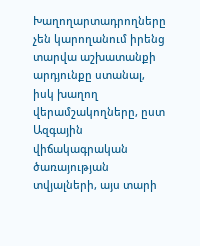Խաղողարտադրողները չեն կարողանում իրենց տարվա աշխատանքի արդյունքը ստանալ, իսկ խաղող վերամշակողները, ըստ Ազգային վիճակագրական ծառայության տվյալների, այս տարի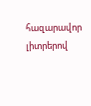հազարավոր լիտրերով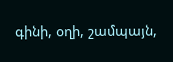գինի, օղի, շամպայն,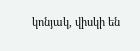կոնյակ, վիսկի են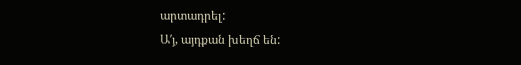արտադրել:
Ա′յ, այդքան խեղճ են: